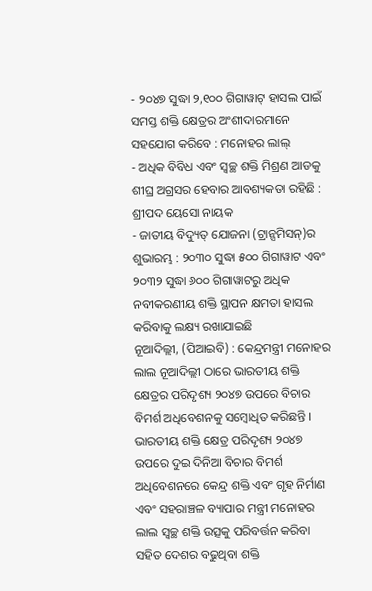- ୨୦୪୭ ସୁଦ୍ଧା ୨,୧୦୦ ଗିଗାୱାଟ୍ ହାସଲ ପାଇଁ ସମସ୍ତ ଶକ୍ତି କ୍ଷେତ୍ରର ଅଂଶୀଦାରମାନେ ସହଯୋଗ କରିବେ : ମନୋହର ଲାଲ୍
- ଅଧିକ ବିବିଧ ଏବଂ ସ୍ୱଚ୍ଛ ଶକ୍ତି ମିଶ୍ରଣ ଆଡକୁ ଶୀଘ୍ର ଅଗ୍ରସର ହେବାର ଆବଶ୍ୟକତା ରହିଛି : ଶ୍ରୀପଦ ୟେସୋ ନାୟକ
- ଜାତୀୟ ବିଦ୍ୟୁତ୍ ଯୋଜନା (ଟ୍ରାନ୍ସମିସନ୍)ର ଶୁଭାରମ୍ଭ : ୨୦୩୦ ସୁଦ୍ଧା ୫୦୦ ଗିଗାୱାଟ ଏବଂ ୨୦୩୨ ସୁଦ୍ଧା ୬୦୦ ଗିଗାୱାଟରୁ ଅଧିକ ନବୀକରଣୀୟ ଶକ୍ତି ସ୍ଥାପନ କ୍ଷମତା ହାସଲ କରିବାକୁ ଲକ୍ଷ୍ୟ ରଖାଯାଇଛି
ନୂଆଦିଲ୍ଲୀ, (ପିଆଇବି) : କେନ୍ଦ୍ରମନ୍ତ୍ରୀ ମନୋହର ଲାଲ ନୂଆଦିଲ୍ଲୀ ଠାରେ ଭାରତୀୟ ଶକ୍ତି କ୍ଷେତ୍ରର ପରିଦୃଶ୍ୟ ୨୦୪୭ ଉପରେ ବିଚାର ବିମର୍ଶ ଅଧିବେଶନକୁ ସମ୍ବୋଧିତ କରିଛନ୍ତି । ଭାରତୀୟ ଶକ୍ତି କ୍ଷେତ୍ର ପରିଦୃଶ୍ୟ ୨୦୪୭ ଉପରେ ଦୁଇ ଦିନିଆ ବିଚାର ବିମର୍ଶ ଅଧିବେଶନରେ କେନ୍ଦ୍ର ଶକ୍ତି ଏବଂ ଗୃହ ନିର୍ମାଣ ଏବଂ ସହରାଞ୍ଚଳ ବ୍ୟାପାର ମନ୍ତ୍ରୀ ମନୋହର ଲାଲ ସ୍ୱଚ୍ଛ ଶକ୍ତି ଉତ୍ସକୁ ପରିବର୍ତ୍ତନ କରିବା ସହିତ ଦେଶର ବଢୁଥିବା ଶକ୍ତି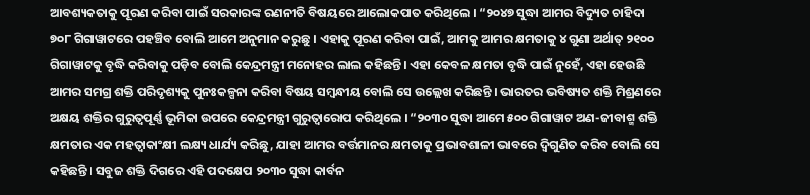ଆବଶ୍ୟକତାକୁ ପୂରଣ କରିବା ପାଇଁ ସରକାରଙ୍କ ରଣନୀତି ବିଷୟରେ ଆଲୋକପାତ କରିଥିଲେ । “୨୦୪୭ ସୁଦ୍ଧା ଆମର ବିଦ୍ୟୁତ ଚାହିଦା ୭୦୮ ଗିଗାୱାଟରେ ପହଞ୍ଚିବ ବୋଲି ଆମେ ଅନୁମାନ କରୁଛୁ । ଏହାକୁ ପୂରଣ କରିବା ପାଇଁ, ଆମକୁ ଆମର କ୍ଷମତାକୁ ୪ ଗୁଣା ଅର୍ଥାତ୍ ୨୧୦୦ ଗିଗାୱାଟକୁ ବୃଦ୍ଧି କରିବାକୁ ପଡ଼ିବ ବୋଲି କେନ୍ଦ୍ରମନ୍ତ୍ରୀ ମନୋହର ଲାଲ କହିଛନ୍ତି । ଏହା କେବଳ କ୍ଷମତା ବୃଦ୍ଧି ପାଇଁ ନୁହେଁ, ଏହା ହେଉଛି ଆମର ସମଗ୍ର ଶକ୍ତି ପରିଦୃଶ୍ୟକୁ ପୁନଃକଳ୍ପନା କରିବା ବିଷୟ ସମ୍ବନ୍ଧୀୟ ବୋଲି ସେ ଉଲ୍ଲେଖ କରିଛନ୍ତି । ଭାରତର ଭବିଷ୍ୟତ ଶକ୍ତି ମିଶ୍ରଣରେ ଅକ୍ଷୟ ଶକ୍ତିର ଗୁରୁତ୍ୱପୂର୍ଣ୍ଣ ଭୂମିକା ଉପରେ କେନ୍ଦ୍ରମନ୍ତ୍ରୀ ଗୁରୁତ୍ୱାରୋପ କରିଥିଲେ । “୨୦୩୦ ସୁଦ୍ଧା ଆମେ ୫୦୦ ଗିଗାୱାଟ ଅଣ-ଜୀବାଶ୍ମ ଶକ୍ତି କ୍ଷମତାର ଏକ ମହତ୍ୱାକାଂକ୍ଷୀ ଲକ୍ଷ୍ୟ ଧାର୍ଯ୍ୟ କରିଛୁ, ଯାହା ଆମର ବର୍ତ୍ତମାନର କ୍ଷମତାକୁ ପ୍ରଭାବଶାଳୀ ଭାବରେ ଦ୍ୱିଗୁଣିତ କରିବ ବୋଲି ସେ କହିଛନ୍ତି । ସବୁଜ ଶକ୍ତି ଦିଗରେ ଏହି ପଦକ୍ଷେପ ୨୦୩୦ ସୁଦ୍ଧା କାର୍ବନ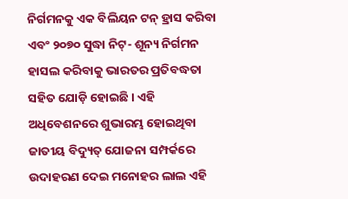ନିର୍ଗମନକୁ ଏକ ବିଲିୟନ ଟନ୍ ହ୍ରାସ କରିବା ଏବଂ ୨୦୭୦ ସୁଦ୍ଧା ନିଟ୍- ଶୂନ୍ୟ ନିର୍ଗମନ ହାସଲ କରିବାକୁ ଭାରତର ପ୍ରତିବଦ୍ଧତା ସହିତ ଯୋଡ଼ି ହୋଇଛି । ଏହି ଅଧିବେଶନରେ ଶୁଭାରମ୍ଭ ହୋଇଥିବା ଜାତୀୟ ବିଦ୍ୟୁତ୍ ଯୋଜନା ସମ୍ପର୍କରେ ଉଦାହରଣ ଦେଇ ମନୋହର ଲାଲ ଏହି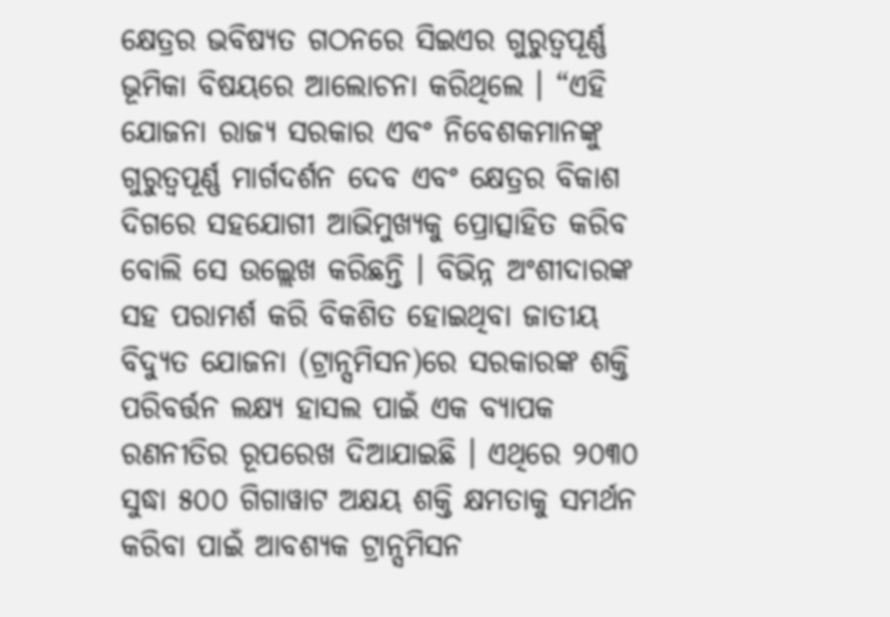କ୍ଷେତ୍ରର ଭବିଷ୍ୟତ ଗଠନରେ ସିଇଏର ଗୁରୁତ୍ୱପୂର୍ଣ୍ଣ ଭୂମିକା ବିଷୟରେ ଆଲୋଚନା କରିଥିଲେ । “ଏହି ଯୋଜନା ରାଜ୍ୟ ସରକାର ଏବଂ ନିବେଶକମାନଙ୍କୁ ଗୁରୁତ୍ୱପୂର୍ଣ୍ଣ ମାର୍ଗଦର୍ଶନ ଦେବ ଏବଂ କ୍ଷେତ୍ରର ବିକାଶ ଦିଗରେ ସହଯୋଗୀ ଆଭିମୁଖ୍ୟକୁ ପ୍ରୋତ୍ସାହିତ କରିବ ବୋଲି ସେ ଉଲ୍ଲେଖ କରିଛନ୍ତି । ବିଭିନ୍ନ ଅଂଶୀଦାରଙ୍କ ସହ ପରାମର୍ଶ କରି ବିକଶିତ ହୋଇଥିବା ଜାତୀୟ ବିଦ୍ୟୁତ ଯୋଜନା (ଟ୍ରାନ୍ସମିସନ)ରେ ସରକାରଙ୍କ ଶକ୍ତି ପରିବର୍ତ୍ତନ ଲକ୍ଷ୍ୟ ହାସଲ ପାଇଁ ଏକ ବ୍ୟାପକ ରଣନୀତିର ରୂପରେଖ ଦିଆଯାଇଛି । ଏଥିରେ ୨୦୩୦ ସୁଦ୍ଧା ୫୦୦ ଗିଗାୱାଟ ଅକ୍ଷୟ ଶକ୍ତି କ୍ଷମତାକୁ ସମର୍ଥନ କରିବା ପାଇଁ ଆବଶ୍ୟକ ଟ୍ରାନ୍ସମିସନ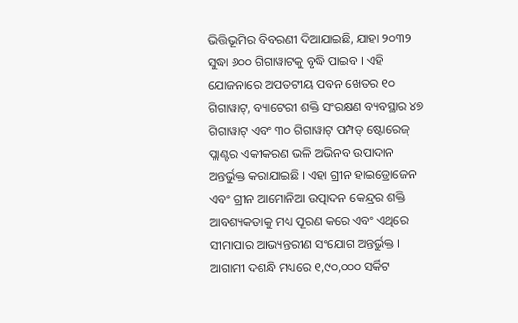ଭିତ୍ତିଭୂମିର ବିବରଣୀ ଦିଆଯାଇଛି, ଯାହା ୨୦୩୨ ସୁଦ୍ଧା ୬୦୦ ଗିଗାୱାଟକୁ ବୃଦ୍ଧି ପାଇବ । ଏହି ଯୋଜନାରେ ଅପତଟୀୟ ପବନ ଖେତର ୧୦ ଗିଗାୱାଟ୍, ବ୍ୟାଟେରୀ ଶକ୍ତି ସଂରକ୍ଷଣ ବ୍ୟବସ୍ଥାର ୪୭ ଗିଗାୱାଟ୍ ଏବଂ ୩୦ ଗିଗାୱାଟ୍ ପମ୍ପଡ୍ ଷ୍ଟୋରେଜ୍ ପ୍ଲାଣ୍ଟର ଏକୀକରଣ ଭଳି ଅଭିନବ ଉପାଦାନ ଅନ୍ତର୍ଭୁକ୍ତ କରାଯାଇଛି । ଏହା ଗ୍ରୀନ ହାଇଡ୍ରୋଜେନ ଏବଂ ଗ୍ରୀନ ଆମୋନିଆ ଉତ୍ପାଦନ କେନ୍ଦ୍ରର ଶକ୍ତି ଆବଶ୍ୟକତାକୁ ମଧ୍ୟ ପୂରଣ କରେ ଏବଂ ଏଥିରେ ସୀମାପାର ଆଭ୍ୟନ୍ତରୀଣ ସଂଯୋଗ ଅନ୍ତର୍ଭୁକ୍ତ । ଆଗାମୀ ଦଶନ୍ଧି ମଧ୍ୟରେ ୧,୯୦,୦୦୦ ସର୍କିଟ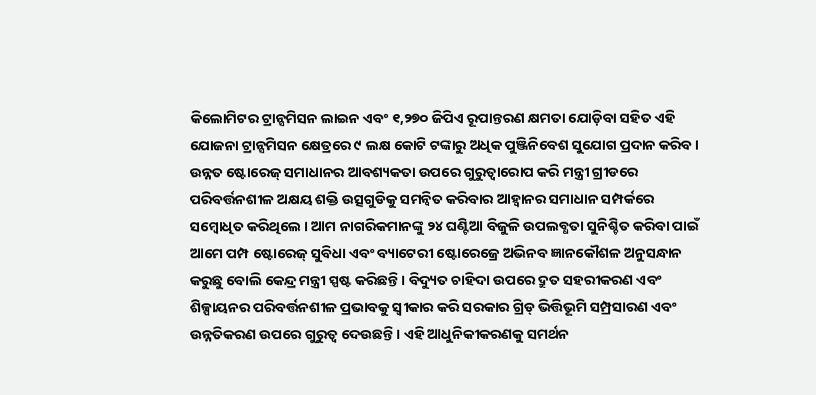କିଲୋମିଟର ଟ୍ରାନ୍ସମିସନ ଲାଇନ ଏବଂ ୧,୨୭୦ ଜିପିଏ ରୂପାନ୍ତରଣ କ୍ଷମତା ଯୋଡ଼ିବା ସହିତ ଏହି ଯୋଜନା ଟ୍ରାନ୍ସମିସନ କ୍ଷେତ୍ରରେ ୯ ଲକ୍ଷ କୋଟି ଟଙ୍କାରୁ ଅଧିକ ପୁଞ୍ଜିନିବେଶ ସୁଯୋଗ ପ୍ରଦାନ କରିବ । ଉନ୍ନତ ଷ୍ଟୋରେଜ୍ ସମାଧାନର ଆବଶ୍ୟକତା ଉପରେ ଗୁରୁତ୍ୱାରୋପ କରି ମନ୍ତ୍ରୀ ଗ୍ରୀଡରେ ପରିବର୍ତ୍ତନଶୀଳ ଅକ୍ଷୟ ଶକ୍ତି ଉତ୍ସଗୁଡିକୁ ସମନ୍ୱିତ କରିବାର ଆହ୍ୱାନର ସମାଧାନ ସମ୍ପର୍କରେ ସମ୍ବୋଧିତ କରିଥିଲେ । ଆମ ନାଗରିକମାନଙ୍କୁ ୨୪ ଘଣ୍ଟିଆ ବିଜୁଳି ଉପଲବ୍ଧତା ସୁନିଶ୍ଚିତ କରିବା ପାଇଁ ଆମେ ପମ୍ପ ଷ୍ଟୋରେଜ୍ ସୁବିଧା ଏବଂ ବ୍ୟାଟେରୀ ଷ୍ଟୋରେଜ୍ରେ ଅଭିନବ ଜ୍ଞାନକୌଶଳ ଅନୁସନ୍ଧାନ କରୁଛୁ ବୋଲି କେନ୍ଦ୍ର ମନ୍ତ୍ରୀ ସ୍ପଷ୍ଟ କରିଛନ୍ତି । ବିଦ୍ୟୁତ ଚାହିଦା ଉପରେ ଦ୍ରୁତ ସହରୀକରଣ ଏବଂ ଶିଳ୍ପାୟନର ପରିବର୍ତ୍ତନଶୀଳ ପ୍ରଭାବକୁ ସ୍ୱୀକାର କରି ସରକାର ଗ୍ରିଡ୍ ଭିତ୍ତିଭୂମି ସମ୍ପ୍ରସାରଣ ଏବଂ ଉନ୍ନତିକରଣ ଉପରେ ଗୁରୁତ୍ୱ ଦେଉଛନ୍ତି । ଏହି ଆଧୁନିକୀକରଣକୁ ସମର୍ଥନ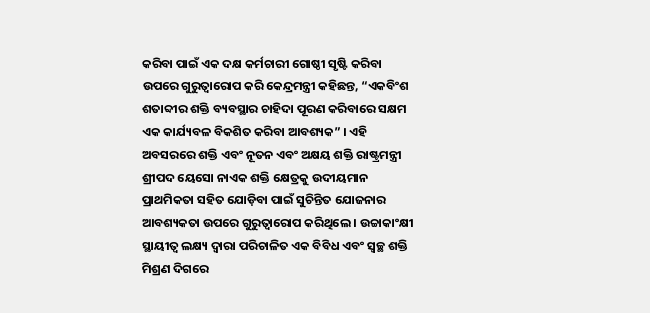କରିବା ପାଇଁ ଏକ ଦକ୍ଷ କର୍ମଚାରୀ ଗୋଷ୍ଠୀ ସୃଷ୍ଟି କରିବା ଉପରେ ଗୁରୁତ୍ୱାରୋପ କରି କେନ୍ଦ୍ରମନ୍ତ୍ରୀ କହିଛନ୍ତ, “ଏକବିଂଶ ଶତାବ୍ଦୀର ଶକ୍ତି ବ୍ୟବସ୍ଥାର ଚାହିଦା ପୂରଣ କରିବାରେ ସକ୍ଷମ ଏକ କାର୍ଯ୍ୟବଳ ବିକଶିତ କରିବା ଆବଶ୍ୟକ” । ଏହି ଅବସରରେ ଶକ୍ତି ଏବଂ ନୂତନ ଏବଂ ଅକ୍ଷୟ ଶକ୍ତି ରାଷ୍ଟ୍ରମନ୍ତ୍ରୀ ଶ୍ରୀପଦ ୟେସୋ ନାଏକ ଶକ୍ତି କ୍ଷେତ୍ରକୁ ଉଦୀୟମାନ ପ୍ରାଥମିକତା ସହିତ ଯୋଡ଼ିବା ପାଇଁ ସୁଚିନ୍ତିତ ଯୋଜନାର ଆବଶ୍ୟକତା ଉପରେ ଗୁରୁତ୍ୱାରୋପ କରିଥିଲେ । ଉଚ୍ଚାକାଂକ୍ଷୀ ସ୍ଥାୟୀତ୍ୱ ଲକ୍ଷ୍ୟ ଦ୍ୱାରା ପରିଚାଳିତ ଏକ ବିବିଧ ଏବଂ ସ୍ୱଚ୍ଛ ଶକ୍ତି ମିଶ୍ରଣ ଦିଗରେ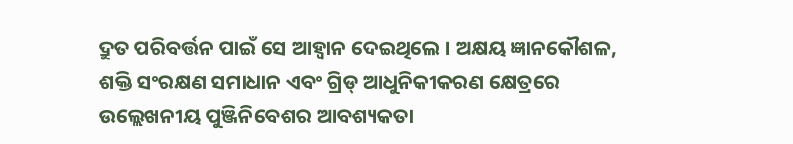ଦ୍ରୁତ ପରିବର୍ତ୍ତନ ପାଇଁ ସେ ଆହ୍ୱାନ ଦେଇଥିଲେ । ଅକ୍ଷୟ ଜ୍ଞାନକୌଶଳ, ଶକ୍ତି ସଂରକ୍ଷଣ ସମାଧାନ ଏବଂ ଗ୍ରିଡ୍ ଆଧୁନିକୀକରଣ କ୍ଷେତ୍ରରେ ଉଲ୍ଲେଖନୀୟ ପୁଞ୍ଜିନିବେଶର ଆବଶ୍ୟକତା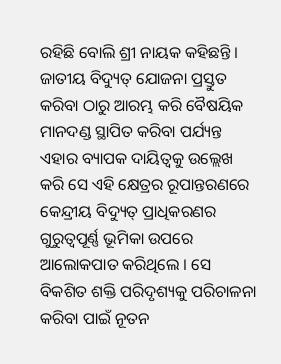ରହିଛି ବୋଲି ଶ୍ରୀ ନାୟକ କହିଛନ୍ତି । ଜାତୀୟ ବିଦ୍ୟୁତ୍ ଯୋଜନା ପ୍ରସ୍ତୁତ କରିବା ଠାରୁ ଆରମ୍ଭ କରି ବୈଷୟିକ ମାନଦଣ୍ଡ ସ୍ଥାପିତ କରିବା ପର୍ଯ୍ୟନ୍ତ ଏହାର ବ୍ୟାପକ ଦାୟିତ୍ୱକୁ ଉଲ୍ଲେଖ କରି ସେ ଏହି କ୍ଷେତ୍ରର ରୂପାନ୍ତରଣରେ କେନ୍ଦ୍ରୀୟ ବିଦ୍ୟୁତ୍ ପ୍ରାଧିକରଣର ଗୁରୁତ୍ୱପୂର୍ଣ୍ଣ ଭୂମିକା ଉପରେ ଆଲୋକପାତ କରିଥିଲେ । ସେ ବିକଶିତ ଶକ୍ତି ପରିଦୃଶ୍ୟକୁ ପରିଚାଳନା କରିବା ପାଇଁ ନୂତନ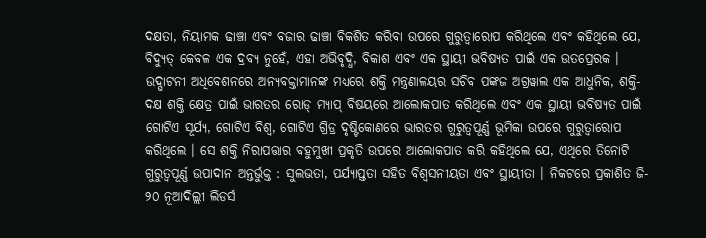ଦକ୍ଷତା, ନିୟାମକ ଢାଞ୍ଚା ଏବଂ ବଜାର ଢାଞ୍ଚା ବିକଶିତ କରିବା ଉପରେ ଗୁରୁତ୍ୱାରୋପ କରିଥିଲେ ଏବଂ କହିଥିଲେ ଯେ, ବିଦ୍ୟୁତ୍ କେବଳ ଏକ ଦ୍ରବ୍ୟ ନୁହେଁ, ଏହା ଅଭିବୃଦ୍ଧି, ବିକାଶ ଏବଂ ଏକ ସ୍ଥାୟୀ ଭବିଷ୍ୟତ ପାଇଁ ଏକ ଉତପ୍ରେରକ । ଉଦ୍ଘାଟନୀ ଅଧିବେଶନରେ ଅନ୍ୟବକ୍ତାମାନଙ୍କ ମଧ୍ୟରେ ଶକ୍ତି ମନ୍ତ୍ରଣାଳୟର ସଚିବ ପଙ୍କଜ ଅଗ୍ରୱାଲ ଏକ ଆଧୁନିକ, ଶକ୍ତି-ଦକ୍ଷ ଶକ୍ତି କ୍ଷେତ୍ର ପାଇଁ ଭାରତର ରୋଡ୍ ମ୍ୟାପ୍ ବିଷୟରେ ଆଲୋକପାତ କରିଥିଲେ ଏବଂ ଏକ ସ୍ଥାୟୀ ଭବିଷ୍ୟତ ପାଇଁ ଗୋଟିଏ ସୂର୍ଯ୍ୟ, ଗୋଟିଏ ବିଶ୍ୱ, ଗୋଟିଏ ଗ୍ରିଡ୍ର ଦୃଷ୍ଟିକୋଣରେ ଭାରତର ଗୁରୁତ୍ୱପୂର୍ଣ୍ଣ ଭୂମିକା ଉପରେ ଗୁରୁତ୍ୱାରୋପ କରିଥିଲେ । ସେ ଶକ୍ତି ନିରାପତ୍ତାର ବହୁମୁଖୀ ପ୍ରକୃତି ଉପରେ ଆଲୋକପାତ କରି କହିଥିଲେ ଯେ, ଏଥିରେ ତିନୋଟି ଗୁରୁତ୍ୱପୂର୍ଣ୍ଣ ଉପାଦାନ ଅନ୍ତର୍ଭୁକ୍ତ : ସୁଲଭତା, ପର୍ଯ୍ୟାପ୍ତତା ସହିତ ବିଶ୍ୱସନୀୟତା ଏବଂ ସ୍ଥାୟୀତା । ନିକଟରେ ପ୍ରକାଶିତ ଜି- ୨୦ ନୂଆଦିଲ୍ଲୀ ଲିଡର୍ସ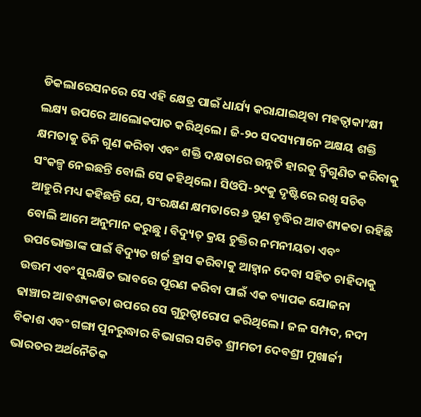ଡିକଲାରେସନରେ ସେ ଏହି କ୍ଷେତ୍ର ପାଇଁ ଧାର୍ଯ୍ୟ କରାଯାଇଥିବା ମହତ୍ୱାକାଂକ୍ଷୀ ଲକ୍ଷ୍ୟ ଉପରେ ଆଲୋକପାତ କରିଥିଲେ । ଜି-୨୦ ସଦସ୍ୟମାନେ ଅକ୍ଷୟ ଶକ୍ତି କ୍ଷମତାକୁ ତିନି ଗୁଣ କରିବା ଏବଂ ଶକ୍ତି ଦକ୍ଷତାରେ ଉନ୍ନତି ହାରକୁ ଦ୍ୱିଗୁଣିତ କରିବାକୁ ସଂକଳ୍ପ ନେଇଛନ୍ତି ବୋଲି ସେ କହିଥିଲେ । ସିଓପି-୨୯କୁ ଦୃଷ୍ଟିରେ ରଖି ସଚିବ ଆହୁରି ମଧ୍ୟ କହିଛନ୍ତି ଯେ, ସଂରକ୍ଷଣ କ୍ଷମତାରେ ୬ ଗୁଣ ବୃଦ୍ଧିର ଆବଶ୍ୟକତା ରହିଛି ବୋଲି ଆମେ ଅନୁମାନ କରୁଛୁ । ବିଦ୍ୟୁତ୍ କ୍ରୟ ଚୁକ୍ତିର ନମନୀୟତା ଏବଂ ଉପଭୋକ୍ତାଙ୍କ ପାଇଁ ବିଦ୍ୟୁତ ଖର୍ଚ୍ଚ ହ୍ରାସ କରିବାକୁ ଆହ୍ୱାନ ଦେବା ସହିତ ଚାହିଦାକୁ ଉତ୍ତମ ଏବଂ ସୁରକ୍ଷିତ ଭାବରେ ପୂରଣ କରିବା ପାଇଁ ଏକ ବ୍ୟାପକ ଯୋଜନା ଢାଞ୍ଚାର ଆବଶ୍ୟକତା ଉପରେ ସେ ଗୁରୁତ୍ୱାରୋପ କରିଥିଲେ । ଜଳ ସମ୍ପଦ, ନଦୀ ବିକାଶ ଏବଂ ଗଙ୍ଗା ପୁନରୁଦ୍ଧାର ବିଭାଗର ସଚିବ ଶ୍ରୀମତୀ ଦେବଶ୍ରୀ ମୁଖାର୍ଜୀ ଭାରତର ଅର୍ଥନୈତିକ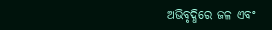ଅଭିବୃଦ୍ଧିରେ ଜଳ ଏବଂ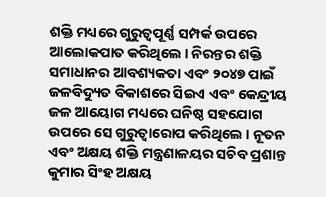ଶକ୍ତି ମଧ୍ୟରେ ଗୁରୁତ୍ୱପୂର୍ଣ୍ଣ ସମ୍ପର୍କ ଉପରେ ଆଲୋକପାତ କରିଥିଲେ । ନିରନ୍ତର ଶକ୍ତି ସମାଧାନର ଆବଶ୍ୟକତା ଏବଂ ୨୦୪୭ ପାଇଁ ଜଳବିଦ୍ୟୁତ ବିକାଶରେ ସିଇଏ ଏବଂ କେନ୍ଦ୍ରୀୟ ଜଳ ଆୟୋଗ ମଧ୍ୟରେ ଘନିଷ୍ଠ ସହଯୋଗ ଉପରେ ସେ ଗୁରୁତ୍ୱାରୋପ କରିଥିଲେ । ନୂତନ ଏବଂ ଅକ୍ଷୟ ଶକ୍ତି ମନ୍ତ୍ରଣାଳୟର ସଚିବ ପ୍ରଶାନ୍ତ କୁମାର ସିଂହ ଅକ୍ଷୟ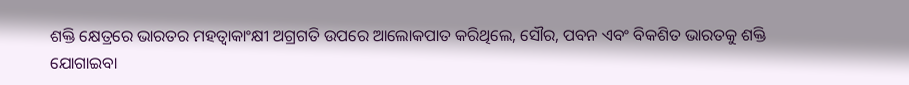ଶକ୍ତି କ୍ଷେତ୍ରରେ ଭାରତର ମହତ୍ୱାକାଂକ୍ଷୀ ଅଗ୍ରଗତି ଉପରେ ଆଲୋକପାତ କରିଥିଲେ, ସୌର, ପବନ ଏବଂ ବିକଶିତ ଭାରତକୁ ଶକ୍ତି ଯୋଗାଇବା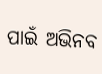ପାଇଁ ଅଭିନବ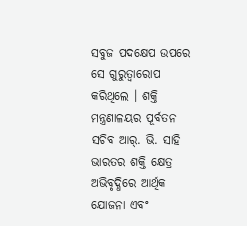ସବୁଜ ପଦକ୍ଷେପ ଉପରେ ସେ ଗୁରୁତ୍ୱାରୋପ କରିଥିଲେ । ଶକ୍ତି ମନ୍ତ୍ରଣାଳୟର ପୂର୍ବତନ ସଚିବ ଆର୍. ଭି. ସାହି ଭାରତର ଶକ୍ତି କ୍ଷେତ୍ର ଅଭିବୃଦ୍ଧିରେ ଆର୍ଥିକ ଯୋଜନା ଏବଂ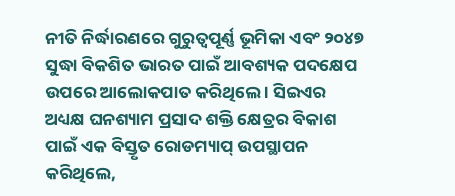ନୀତି ନିର୍ଦ୍ଧାରଣରେ ଗୁରୁତ୍ୱପୂର୍ଣ୍ଣ ଭୂମିକା ଏବଂ ୨୦୪୭ ସୁଦ୍ଧା ବିକଶିତ ଭାରତ ପାଇଁ ଆବଶ୍ୟକ ପଦକ୍ଷେପ ଉପରେ ଆଲୋକପାତ କରିଥିଲେ । ସିଇଏର ଅଧ୍ୟକ୍ଷ ଘନଶ୍ୟାମ ପ୍ରସାଦ ଶକ୍ତି କ୍ଷେତ୍ରର ବିକାଶ ପାଇଁ ଏକ ବିସ୍ତୃତ ରୋଡମ୍ୟାପ୍ ଉପସ୍ଥାପନ କରିଥିଲେ,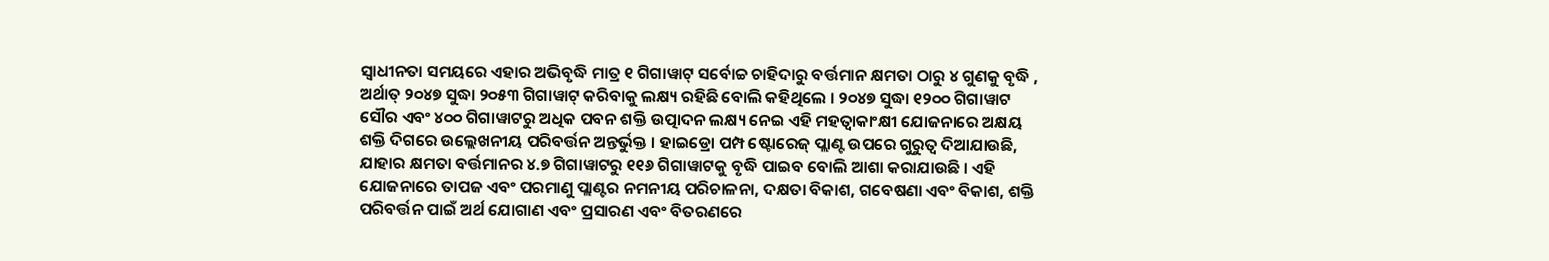ସ୍ୱାଧୀନତା ସମୟରେ ଏହାର ଅଭିବୃଦ୍ଧି ମାତ୍ର ୧ ଗିଗାୱାଟ୍ ସର୍ବୋଚ୍ଚ ଚାହିଦାରୁ ବର୍ତ୍ତମାନ କ୍ଷମତା ଠାରୁ ୪ ଗୁଣକୁ ବୃଦ୍ଧି , ଅର୍ଥାତ୍ ୨୦୪୭ ସୁଦ୍ଧା ୨୦୫୩ ଗିଗାୱାଟ୍ କରିବାକୁ ଲକ୍ଷ୍ୟ ରହିଛି ବୋଲି କହିଥିଲେ । ୨୦୪୭ ସୁଦ୍ଧା ୧୨୦୦ ଗିଗାୱାଟ ସୌର ଏବଂ ୪୦୦ ଗିଗାୱାଟରୁ ଅଧିକ ପବନ ଶକ୍ତି ଉତ୍ପାଦନ ଲକ୍ଷ୍ୟ ନେଇ ଏହି ମହତ୍ୱାକାଂକ୍ଷୀ ଯୋଜନାରେ ଅକ୍ଷୟ ଶକ୍ତି ଦିଗରେ ଉଲ୍ଲେଖନୀୟ ପରିବର୍ତ୍ତନ ଅନ୍ତର୍ଭୁକ୍ତ । ହାଇଡ୍ରୋ ପମ୍ପ ଷ୍ଟୋରେଜ୍ ପ୍ଲାଣ୍ଟ ଉପରେ ଗୁରୁତ୍ୱ ଦିଆଯାଉଛି, ଯାହାର କ୍ଷମତା ବର୍ତ୍ତମାନର ୪.୭ ଗିଗାୱାଟରୁ ୧୧୬ ଗିଗାୱାଟକୁ ବୃଦ୍ଧି ପାଇବ ବୋଲି ଆଶା କରାଯାଉଛି । ଏହି ଯୋଜନାରେ ତାପଜ ଏବଂ ପରମାଣୁ ପ୍ଲାଣ୍ଟର ନମନୀୟ ପରିଚାଳନା, ଦକ୍ଷତା ବିକାଶ, ଗବେଷଣା ଏବଂ ବିକାଶ, ଶକ୍ତି ପରିବର୍ତ୍ତନ ପାଇଁ ଅର୍ଥ ଯୋଗାଣ ଏବଂ ପ୍ରସାରଣ ଏବଂ ବିତରଣରେ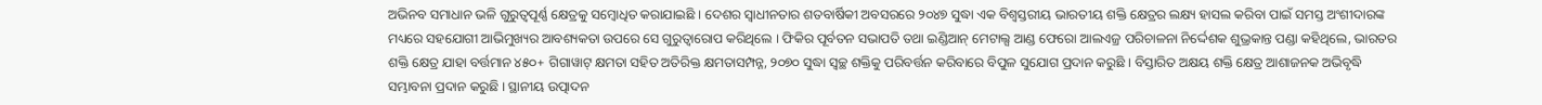ଅଭିନବ ସମାଧାନ ଭଳି ଗୁରୁତ୍ୱପୂର୍ଣ୍ଣ କ୍ଷେତ୍ରକୁ ସମ୍ବୋଧିତ କରାଯାଇଛି । ଦେଶର ସ୍ୱାଧୀନତାର ଶତବାର୍ଷିକୀ ଅବସରରେ ୨୦୪୭ ସୁଦ୍ଧା ଏକ ବିଶ୍ୱସ୍ତରୀୟ ଭାରତୀୟ ଶକ୍ତି କ୍ଷେତ୍ରର ଲକ୍ଷ୍ୟ ହାସଲ କରିବା ପାଇଁ ସମସ୍ତ ଅଂଶୀଦାରଙ୍କ ମଧ୍ୟରେ ସହଯୋଗୀ ଆଭିମୁଖ୍ୟର ଆବଶ୍ୟକତା ଉପରେ ସେ ଗୁରୁତ୍ୱାରୋପ କରିଥିଲେ । ଫିକିର ପୂର୍ବତନ ସଭାପତି ତଥା ଇଣ୍ଡିଆନ୍ ମେଟାଲ୍ସ ଆଣ୍ଡ ଫେରୋ ଆଲଏଜ୍ର ପରିଚାଳନା ନିର୍ଦ୍ଦେଶକ ଶୁଭ୍ରକାନ୍ତ ପଣ୍ଡା କହିଥିଲେ, ଭାରତର ଶକ୍ତି କ୍ଷେତ୍ର ଯାହା ବର୍ତ୍ତମାନ ୪୫୦+ ଗିଗାୱାଟ୍ କ୍ଷମତା ସହିତ ଅତିରିକ୍ତ କ୍ଷମତାସମ୍ପନ୍ନ, ୨୦୭୦ ସୁଦ୍ଧା ସ୍ୱଚ୍ଛ ଶକ୍ତିକୁ ପରିବର୍ତ୍ତନ କରିବାରେ ବିପୁଳ ସୁଯୋଗ ପ୍ରଦାନ କରୁଛି । ବିସ୍ତାରିତ ଅକ୍ଷୟ ଶକ୍ତି କ୍ଷେତ୍ର ଆଶାଜନକ ଅଭିବୃଦ୍ଧି ସମ୍ଭାବନା ପ୍ରଦାନ କରୁଛି । ସ୍ଥାନୀୟ ଉତ୍ପାଦନ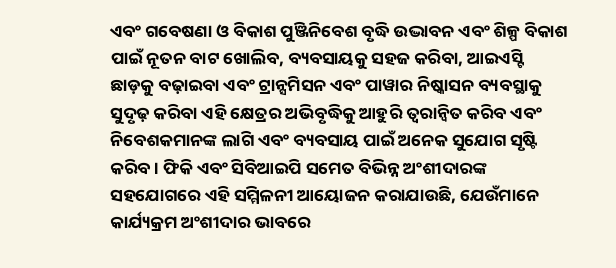ଏବଂ ଗବେଷଣା ଓ ବିକାଶ ପୁଞ୍ଜିନିବେଶ ବୃଦ୍ଧି ଉଦ୍ଭାବନ ଏବଂ ଶିଳ୍ପ ବିକାଶ ପାଇଁ ନୂତନ ବାଟ ଖୋଲିବ, ବ୍ୟବସାୟକୁ ସହଜ କରିବା, ଆଇଏସ୍ଟି ଛାଡ଼କୁ ବଢ଼ାଇବା ଏବଂ ଟ୍ରାନ୍ସମିସନ ଏବଂ ପାୱାର ନିଷ୍କାସନ ବ୍ୟବସ୍ଥାକୁ ସୁଦୃଢ଼ କରିବା ଏହି କ୍ଷେତ୍ରର ଅଭିବୃଦ୍ଧିକୁ ଆହୁରି ତ୍ୱରାନ୍ୱିତ କରିବ ଏବଂ ନିବେଶକମାନଙ୍କ ଲାଗି ଏବଂ ବ୍ୟବସାୟ ପାଇଁ ଅନେକ ସୁଯୋଗ ସୃଷ୍ଟି କରିବ । ଫିକି ଏବଂ ସିବିଆଇପି ସମେତ ବିଭିନ୍ନ ଅଂଶୀଦାରଙ୍କ ସହଯୋଗରେ ଏହି ସମ୍ମିଳନୀ ଆୟୋଜନ କରାଯାଉଛି, ଯେଉଁମାନେ କାର୍ଯ୍ୟକ୍ରମ ଅଂଶୀଦାର ଭାବରେ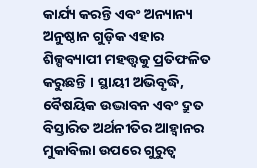କାର୍ଯ୍ୟ କରନ୍ତି ଏବଂ ଅନ୍ୟାନ୍ୟ ଅନୁଷ୍ଠାନ ଗୁଡ଼ିକ ଏହାର ଶିଳ୍ପବ୍ୟାପୀ ମହତ୍ତ୍ୱକୁ ପ୍ରତିଫଳିତ କରୁଛନ୍ତି । ସ୍ଥାୟୀ ଅଭିବୃଦ୍ଧି, ବୈଷୟିକ ଉଦ୍ଭାବନ ଏବଂ ଦ୍ରୁତ ବିସ୍ତାରିତ ଅର୍ଥନୀତିର ଆହ୍ୱାନର ମୁକାବିଲା ଉପରେ ଗୁରୁତ୍ୱ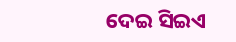ଦେଇ ସିଇଏ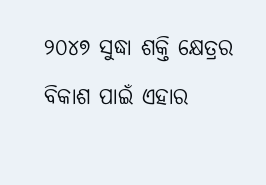୨୦୪୭ ସୁଦ୍ଧା ଶକ୍ତି କ୍ଷେତ୍ରର ବିକାଶ ପାଇଁ ଏହାର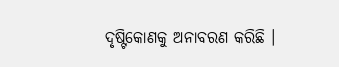ଦୃଷ୍ଟିକୋଣକୁ ଅନାବରଣ କରିଛି ।